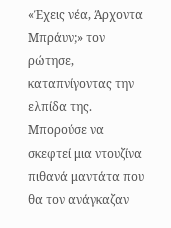«Έχεις νέα, Άρχοντα Μπράυν;» τον ρώτησε, καταπνίγοντας την ελπίδα της. Μπορούσε να σκεφτεί μια ντουζίνα πιθανά μαντάτα που θα τον ανάγκαζαν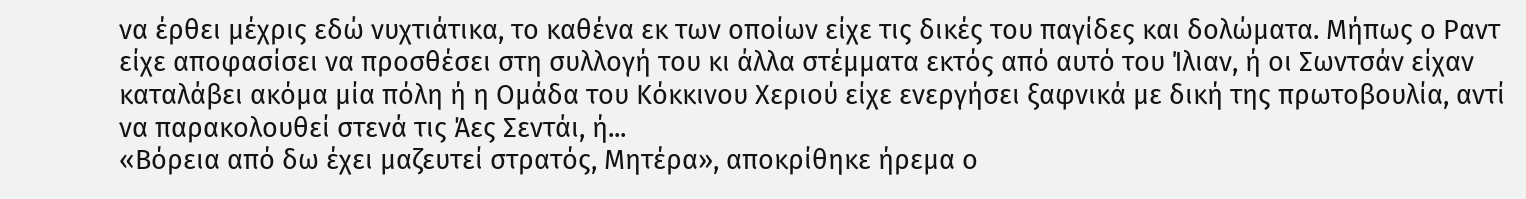να έρθει μέχρις εδώ νυχτιάτικα, το καθένα εκ των οποίων είχε τις δικές του παγίδες και δολώματα. Μήπως ο Ραντ είχε αποφασίσει να προσθέσει στη συλλογή του κι άλλα στέμματα εκτός από αυτό του Ίλιαν, ή οι Σωντσάν είχαν καταλάβει ακόμα μία πόλη ή η Ομάδα του Κόκκινου Χεριού είχε ενεργήσει ξαφνικά με δική της πρωτοβουλία, αντί να παρακολουθεί στενά τις Άες Σεντάι, ή...
«Βόρεια από δω έχει μαζευτεί στρατός, Μητέρα», αποκρίθηκε ήρεμα ο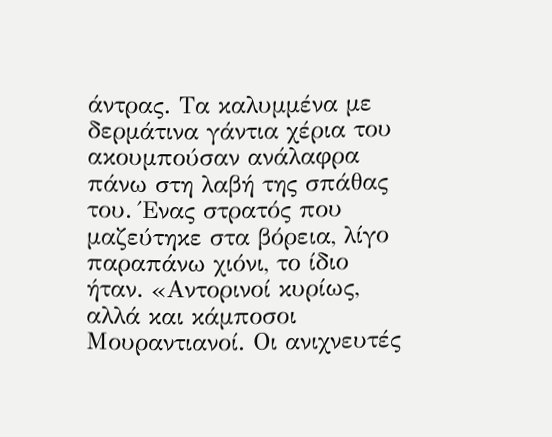άντρας. Τα καλυμμένα με δερμάτινα γάντια χέρια του ακουμπούσαν ανάλαφρα πάνω στη λαβή της σπάθας του. Ένας στρατός που μαζεύτηκε στα βόρεια, λίγο παραπάνω χιόνι, το ίδιο ήταν. «Αντορινοί κυρίως, αλλά και κάμποσοι Μουραντιανοί. Οι ανιχνευτές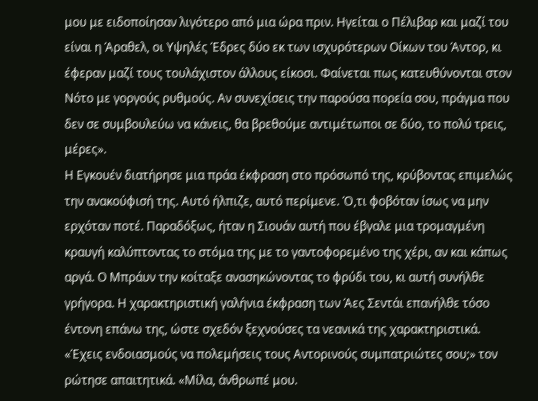μου με ειδοποίησαν λιγότερο από μια ώρα πριν. Ηγείται ο Πέλιβαρ και μαζί του είναι η Άραθελ, οι Υψηλές Έδρες δύο εκ των ισχυρότερων Οίκων του Άντορ, κι έφεραν μαζί τους τουλάχιστον άλλους είκοσι. Φαίνεται πως κατευθύνονται στον Νότο με γοργούς ρυθμούς. Αν συνεχίσεις την παρούσα πορεία σου, πράγμα που δεν σε συμβουλεύω να κάνεις, θα βρεθούμε αντιμέτωποι σε δύο, το πολύ τρεις, μέρες».
Η Εγκουέν διατήρησε μια πράα έκφραση στο πρόσωπό της, κρύβοντας επιμελώς την ανακούφισή της. Αυτό ήλπιζε, αυτό περίμενε. Ό,τι φοβόταν ίσως να μην ερχόταν ποτέ. Παραδόξως, ήταν η Σιουάν αυτή που έβγαλε μια τρομαγμένη κραυγή καλύπτοντας το στόμα της με το γαντοφορεμένο της χέρι, αν και κάπως αργά. Ο Μπράυν την κοίταξε ανασηκώνοντας το φρύδι του, κι αυτή συνήλθε γρήγορα. Η χαρακτηριστική γαλήνια έκφραση των Άες Σεντάι επανήλθε τόσο έντονη επάνω της, ώστε σχεδόν ξεχνούσες τα νεανικά της χαρακτηριστικά.
«Έχεις ενδοιασμούς να πολεμήσεις τους Αντορινούς συμπατριώτες σου;» τον ρώτησε απαιτητικά. «Μίλα, άνθρωπέ μου.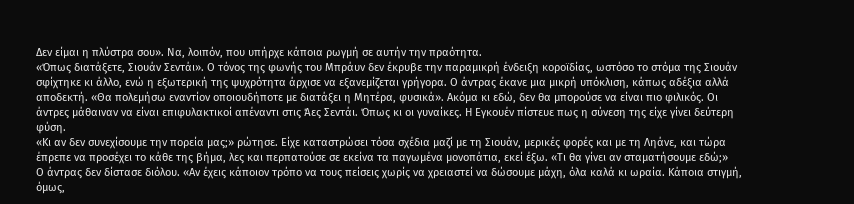Δεν είμαι η πλύστρα σου». Να, λοιπόν, που υπήρχε κάποια ρωγμή σε αυτήν την πραότητα.
«Όπως διατάξετε, Σιουάν Σεντάι». Ο τόνος της φωνής του Μπράυν δεν έκρυβε την παραμικρή ένδειξη κοροϊδίας, ωστόσο το στόμα της Σιουάν σφίχτηκε κι άλλο, ενώ η εξωτερική της ψυχρότητα άρχισε να εξανεμίζεται γρήγορα. Ο άντρας έκανε μια μικρή υπόκλιση, κάπως αδέξια αλλά αποδεκτή. «Θα πολεμήσω εναντίον οποιουδήποτε με διατάξει η Μητέρα, φυσικά». Ακόμα κι εδώ, δεν θα μπορούσε να είναι πιο φιλικός. Οι άντρες μάθαιναν να είναι επιφυλακτικοί απέναντι στις Άες Σεντάι. Όπως κι οι γυναίκες. Η Εγκουέν πίστευε πως η σύνεση της είχε γίνει δεύτερη φύση.
«Κι αν δεν συνεχίσουμε την πορεία μας;» ρώτησε. Είχε καταστρώσει τόσα σχέδια μαζί με τη Σιουάν, μερικές φορές και με τη Ληάνε, και τώρα έπρεπε να προσέχει το κάθε της βήμα, λες και περπατούσε σε εκείνα τα παγωμένα μονοπάτια, εκεί έξω. «Τι θα γίνει αν σταματήσουμε εδώ;»
Ο άντρας δεν δίστασε διόλου. «Αν έχεις κάποιον τρόπο να τους πείσεις χωρίς να χρειαστεί να δώσουμε μάχη, όλα καλά κι ωραία. Κάποια στιγμή, όμως,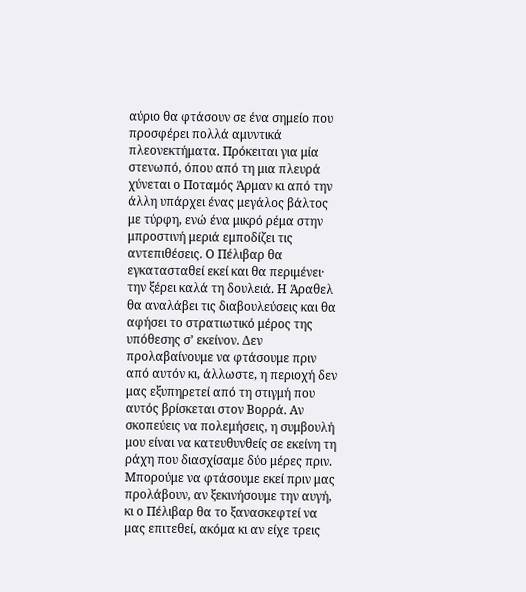αύριο θα φτάσουν σε ένα σημείο που προσφέρει πολλά αμυντικά πλεονεκτήματα. Πρόκειται για μία στενωπό, όπου από τη μια πλευρά χύνεται ο Ποταμός Άρμαν κι από την άλλη υπάρχει ένας μεγάλος βάλτος με τύρφη, ενώ ένα μικρό ρέμα στην μπροστινή μεριά εμποδίζει τις αντεπιθέσεις. Ο Πέλιβαρ θα εγκατασταθεί εκεί και θα περιμένει· την ξέρει καλά τη δουλειά. Η Άραθελ θα αναλάβει τις διαβουλεύσεις και θα αφήσει το στρατιωτικό μέρος της υπόθεσης σ’ εκείνον. Δεν προλαβαίνουμε να φτάσουμε πριν από αυτόν κι, άλλωστε, η περιοχή δεν μας εξυπηρετεί από τη στιγμή που αυτός βρίσκεται στον Βορρά. Αν σκοπεύεις να πολεμήσεις, η συμβουλή μου είναι να κατευθυνθείς σε εκείνη τη ράχη που διασχίσαμε δύο μέρες πριν. Μπορούμε να φτάσουμε εκεί πριν μας προλάβουν, αν ξεκινήσουμε την αυγή, κι ο Πέλιβαρ θα το ξανασκεφτεί να μας επιτεθεί, ακόμα κι αν είχε τρεις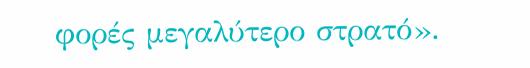φορές μεγαλύτερο στρατό».